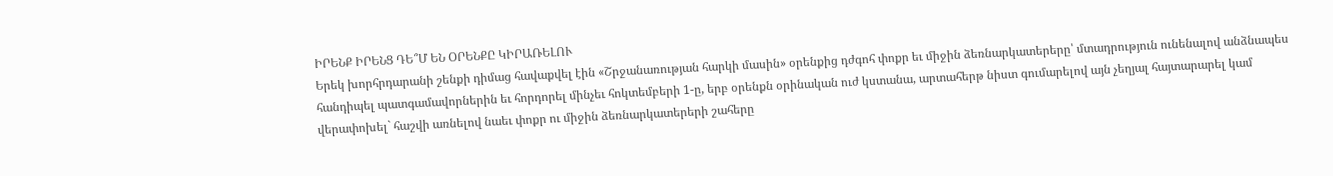ԻՐԵՆՔ ԻՐԵՆՑ ԴԵ՞Մ ԵՆ ՕՐԵՆՔԸ ԿԻՐԱՌԵԼՈՒ
Երեկ խորհրդարանի շենքի դիմաց հավաքվել էին «Շրջանառության հարկի մասին» օրենքից դժգոհ փոքր եւ միջին ձեռնարկատերերը՝ մտադրություն ունենալով անձնապես հանդիպել պատգամավորներին եւ հորդորել մինչեւ հոկտեմբերի 1-ը, երբ օրենքն օրինական ուժ կստանա, արտահերթ նիստ գումարելով այն չեղյալ հայտարարել կամ վերափոխել` հաշվի առնելով նաեւ փոքր ու միջին ձեռնարկատերերի շահերը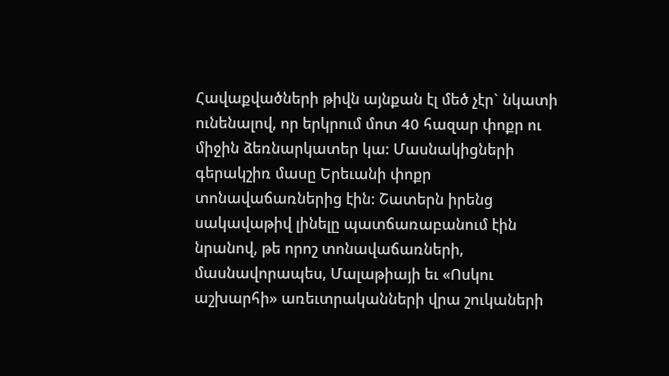Հավաքվածների թիվն այնքան էլ մեծ չէր` նկատի ունենալով, որ երկրում մոտ 40 հազար փոքր ու միջին ձեռնարկատեր կա: Մասնակիցների գերակշիռ մասը Երեւանի փոքր տոնավաճառներից էին: Շատերն իրենց սակավաթիվ լինելը պատճառաբանում էին նրանով, թե որոշ տոնավաճառների, մասնավորապես, Մալաթիայի եւ «Ոսկու աշխարհի» առեւտրականների վրա շուկաների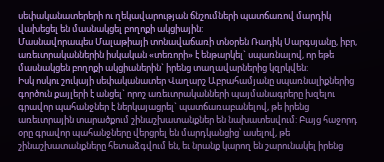սեփականատերերի ու ղեկավարության ճնշումների պատճառով մարդիկ վախեցել են մասնակցել բողոքի ակցիային:
Մասնավորապես Մալաթիայի տոնավաճառի տնօրեն Ռադիկ Սարգսյանը, իբր, առեւտրականներին իսկական «տեռորի» է ենթարկել` սպառնալով, որ եթե մասնակցեն բողոքի ակցիաներին` իրենց տաղավարներից կզրկվեն:
Իսկ ոսկու շուկայի սեփականատեր Վաղարշ Աբրահամյանը սպառնալիքներից գործուն քայլերի է անցել` որոշ առեւտրականների պայմանագրերը խզելու գրավոր պահանջներ է ներկայացրել` պատճառաբանելով, թե իրենց առեւտրային տարածքում շինաշխատանքներ են նախատեսվում: Բայց հաջորդ օրը գրավոր պահանջները վերցրել են մարդկանցից՝ ասելով, թե շինաշխատանքները հետաձգվում են, եւ նրանք կարող են շարունակել իրենց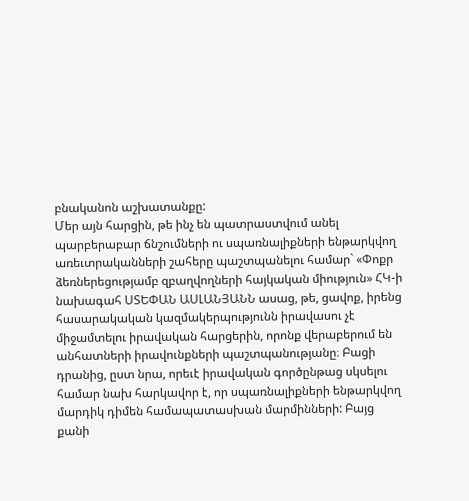բնականոն աշխատանքը:
Մեր այն հարցին, թե ինչ են պատրաստվում անել պարբերաբար ճնշումների ու սպառնալիքների ենթարկվող առեւտրականների շահերը պաշտպանելու համար` «Փոքր ձեռներեցությամբ զբաղվողների հայկական միություն» ՀԿ-ի նախագահ ՍՏԵՓԱՆ ԱՍԼԱՆՅԱՆՆ ասաց, թե, ցավոք, իրենց հասարակական կազմակերպությունն իրավասու չէ միջամտելու իրավական հարցերին, որոնք վերաբերում են անհատների իրավունքների պաշտպանությանը։ Բացի դրանից, ըստ նրա, որեւէ իրավական գործընթաց սկսելու համար նախ հարկավոր է, որ սպառնալիքների ենթարկվող մարդիկ դիմեն համապատասխան մարմինների: Բայց քանի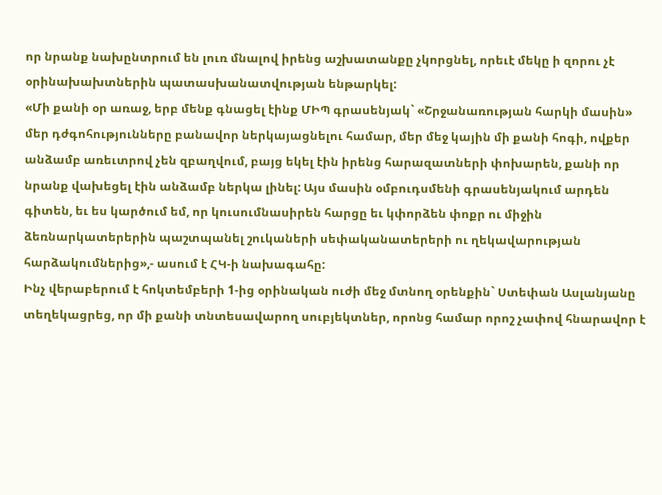որ նրանք նախընտրում են լուռ մնալով իրենց աշխատանքը չկորցնել, որեւէ մեկը ի զորու չէ օրինախախտներին պատասխանատվության ենթարկել:
«Մի քանի օր առաջ, երբ մենք գնացել էինք ՄԻՊ գրասենյակ` «Շրջանառության հարկի մասին» մեր դժգոհությունները բանավոր ներկայացնելու համար, մեր մեջ կային մի քանի հոգի, ովքեր անձամբ առեւտրով չեն զբաղվում, բայց եկել էին իրենց հարազատների փոխարեն, քանի որ նրանք վախեցել էին անձամբ ներկա լինել: Այս մասին օմբուդսմենի գրասենյակում արդեն գիտեն, եւ ես կարծում եմ, որ կուսումնասիրեն հարցը եւ կփորձեն փոքր ու միջին ձեռնարկատերերին պաշտպանել շուկաների սեփականատերերի ու ղեկավարության հարձակումներից»,- ասում է ՀԿ-ի նախագահը:
Ինչ վերաբերում է հոկտեմբերի 1-ից օրինական ուժի մեջ մտնող օրենքին` Ստեփան Ասլանյանը տեղեկացրեց, որ մի քանի տնտեսավարող սուբյեկտներ, որոնց համար որոշ չափով հնարավոր է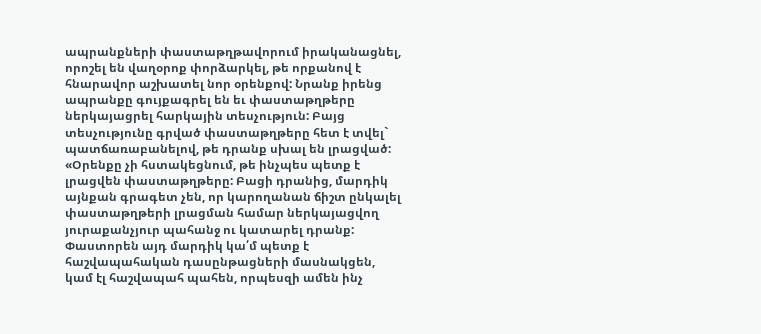ապրանքների փաստաթղթավորում իրականացնել, որոշել են վաղօրոք փորձարկել, թե որքանով է հնարավոր աշխատել նոր օրենքով: Նրանք իրենց ապրանքը գույքագրել են եւ փաստաթղթերը ներկայացրել հարկային տեսչություն: Բայց տեսչությունը գրված փաստաթղթերը հետ է տվել` պատճառաբանելով, թե դրանք սխալ են լրացված:
«Օրենքը չի հստակեցնում, թե ինչպես պետք է լրացվեն փաստաթղթերը: Բացի դրանից, մարդիկ այնքան գրագետ չեն, որ կարողանան ճիշտ ընկալել փաստաթղթերի լրացման համար ներկայացվող յուրաքանչյուր պահանջ ու կատարել դրանք: Փաստորեն այդ մարդիկ կա՛մ պետք է հաշվապահական դասընթացների մասնակցեն, կամ էլ հաշվապահ պահեն, որպեսզի ամեն ինչ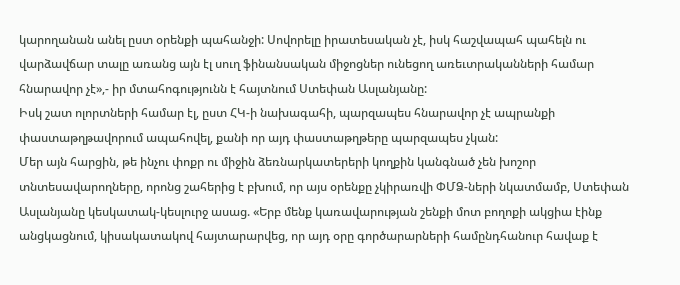կարողանան անել ըստ օրենքի պահանջի: Սովորելը իրատեսական չէ, իսկ հաշվապահ պահելն ու վարձավճար տալը առանց այն էլ սուղ ֆինանսական միջոցներ ունեցող առեւտրականների համար հնարավոր չէ»,- իր մտահոգությունն է հայտնում Ստեփան Ասլանյանը:
Իսկ շատ ոլորտների համար էլ, ըստ ՀԿ-ի նախագահի, պարզապես հնարավոր չէ ապրանքի փաստաթղթավորում ապահովել, քանի որ այդ փաստաթղթերը պարզապես չկան:
Մեր այն հարցին, թե ինչու փոքր ու միջին ձեռնարկատերերի կողքին կանգնած չեն խոշոր տնտեսավարողները, որոնց շահերից է բխում, որ այս օրենքը չկիրառվի ՓՄՁ-ների նկատմամբ, Ստեփան Ասլանյանը կեսկատակ-կեսլուրջ ասաց. «Երբ մենք կառավարության շենքի մոտ բողոքի ակցիա էինք անցկացնում, կիսակատակով հայտարարվեց, որ այդ օրը գործարարների համընդհանուր հավաք է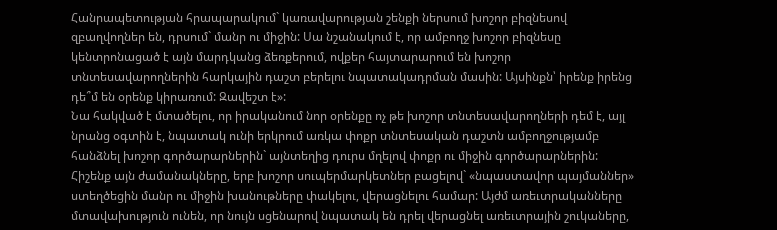Հանրապետության հրապարակում` կառավարության շենքի ներսում խոշոր բիզնեսով զբաղվողներ են, դրսում` մանր ու միջին: Սա նշանակում է, որ ամբողջ խոշոր բիզնեսը կենտրոնացած է այն մարդկանց ձեռքերում, ովքեր հայտարարում են խոշոր տնտեսավարողներին հարկային դաշտ բերելու նպատակադրման մասին: Այսինքն՝ իրենք իրենց դե՞մ են օրենք կիրառում: Զավեշտ է»:
Նա հակված է մտածելու, որ իրականում նոր օրենքը ոչ թե խոշոր տնտեսավարողների դեմ է, այլ նրանց օգտին է, նպատակ ունի երկրում առկա փոքր տնտեսական դաշտն ամբողջությամբ հանձնել խոշոր գործարարներին` այնտեղից դուրս մղելով փոքր ու միջին գործարարներին:
Հիշենք այն ժամանակները, երբ խոշոր սուպերմարկետներ բացելով` «նպաստավոր պայմաններ» ստեղծեցին մանր ու միջին խանութները փակելու, վերացնելու համար: Այժմ առեւտրականները մտավախություն ունեն, որ նույն սցենարով նպատակ են դրել վերացնել առեւտրային շուկաները,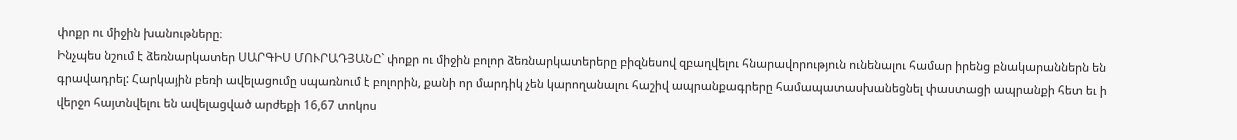փոքր ու միջին խանութները։
Ինչպես նշում է ձեռնարկատեր ՍԱՐԳԻՍ ՄՈՒՐԱԴՅԱՆԸ` փոքր ու միջին բոլոր ձեռնարկատերերը բիզնեսով զբաղվելու հնարավորություն ունենալու համար իրենց բնակարաններն են գրավադրել: Հարկային բեռի ավելացումը սպառնում է բոլորին, քանի որ մարդիկ չեն կարողանալու հաշիվ ապրանքագրերը համապատասխանեցնել փաստացի ապրանքի հետ եւ ի վերջո հայտնվելու են ավելացված արժեքի 16,67 տոկոս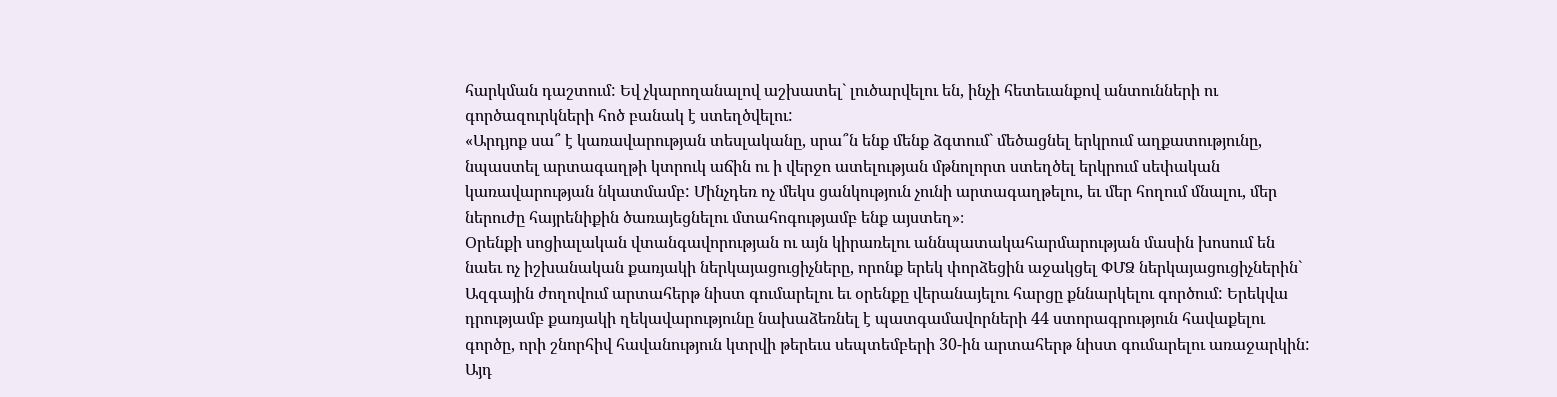հարկման դաշտում: Եվ չկարողանալով աշխատել` լուծարվելու են, ինչի հետեւանքով անտունների ու գործազուրկների հոծ բանակ է ստեղծվելու:
«Արդյոք սա՞ է կառավարության տեսլականը, սրա՞ն ենք մենք ձգտում` մեծացնել երկրում աղքատությունը, նպաստել արտագաղթի կտրուկ աճին ու ի վերջո ատելության մթնոլորտ ստեղծել երկրում սեփական կառավարության նկատմամբ: Մինչդեռ ոչ մեկս ցանկություն չունի արտագաղթելու, եւ մեր հողում մնալու, մեր ներուժը հայրենիքին ծառայեցնելու մտահոգությամբ ենք այստեղ»։
Օրենքի սոցիալական վտանգավորության ու այն կիրառելու աննպատակահարմարության մասին խոսում են նաեւ ոչ իշխանական քառյակի ներկայացուցիչները, որոնք երեկ փորձեցին աջակցել ՓՄՁ ներկայացուցիչներին` Ազգային ժողովում արտահերթ նիստ գումարելու եւ օրենքը վերանայելու հարցը քննարկելու գործում: Երեկվա դրությամբ քառյակի ղեկավարությունը նախաձեռնել է պատգամավորների 44 ստորագրություն հավաքելու գործը, որի շնորհիվ հավանություն կտրվի թերեւս սեպտեմբերի 30-ին արտահերթ նիստ գումարելու առաջարկին: Այդ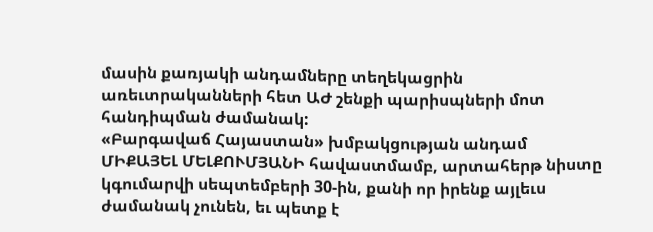մասին քառյակի անդամները տեղեկացրին առեւտրականների հետ ԱԺ շենքի պարիսպների մոտ հանդիպման ժամանակ:
«Բարգավաճ Հայաստան» խմբակցության անդամ ՄԻՔԱՅԵԼ ՄԵԼՔՈՒՄՅԱՆԻ հավաստմամբ, արտահերթ նիստը կգումարվի սեպտեմբերի 30-ին, քանի որ իրենք այլեւս ժամանակ չունեն, եւ պետք է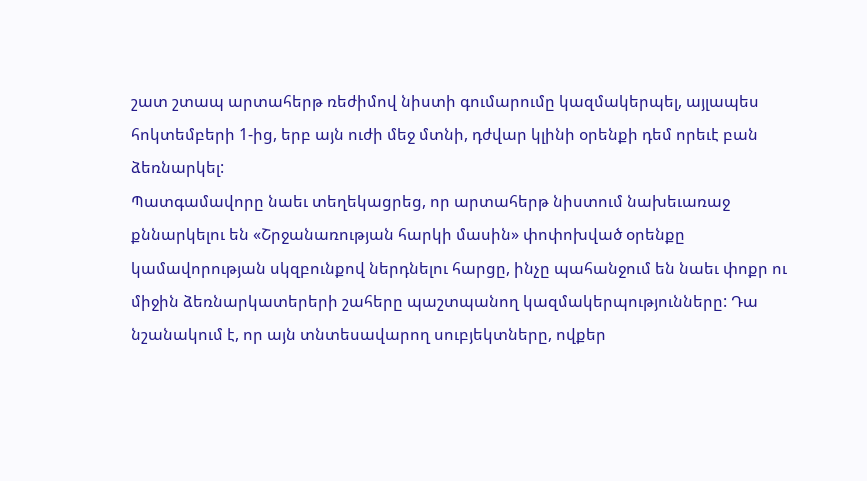շատ շտապ արտահերթ ռեժիմով նիստի գումարումը կազմակերպել, այլապես հոկտեմբերի 1-ից, երբ այն ուժի մեջ մտնի, դժվար կլինի օրենքի դեմ որեւէ բան ձեռնարկել:
Պատգամավորը նաեւ տեղեկացրեց, որ արտահերթ նիստում նախեւառաջ քննարկելու են «Շրջանառության հարկի մասին» փոփոխված օրենքը կամավորության սկզբունքով ներդնելու հարցը, ինչը պահանջում են նաեւ փոքր ու միջին ձեռնարկատերերի շահերը պաշտպանող կազմակերպությունները: Դա նշանակում է, որ այն տնտեսավարող սուբյեկտները, ովքեր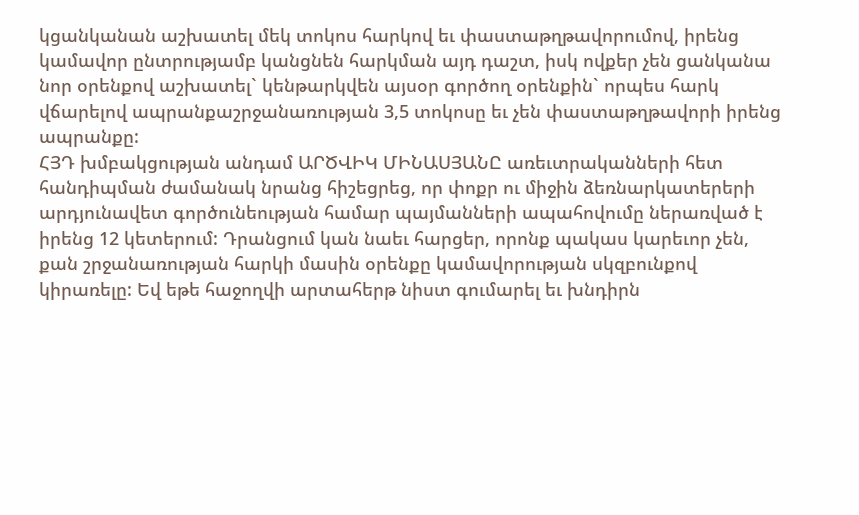կցանկանան աշխատել մեկ տոկոս հարկով եւ փաստաթղթավորումով, իրենց կամավոր ընտրությամբ կանցնեն հարկման այդ դաշտ, իսկ ովքեր չեն ցանկանա նոր օրենքով աշխատել` կենթարկվեն այսօր գործող օրենքին` որպես հարկ վճարելով ապրանքաշրջանառության 3,5 տոկոսը եւ չեն փաստաթղթավորի իրենց ապրանքը:
ՀՅԴ խմբակցության անդամ ԱՐԾՎԻԿ ՄԻՆԱՍՅԱՆԸ առեւտրականների հետ հանդիպման ժամանակ նրանց հիշեցրեց, որ փոքր ու միջին ձեռնարկատերերի արդյունավետ գործունեության համար պայմանների ապահովումը ներառված է իրենց 12 կետերում: Դրանցում կան նաեւ հարցեր, որոնք պակաս կարեւոր չեն, քան շրջանառության հարկի մասին օրենքը կամավորության սկզբունքով կիրառելը: Եվ եթե հաջողվի արտահերթ նիստ գումարել եւ խնդիրն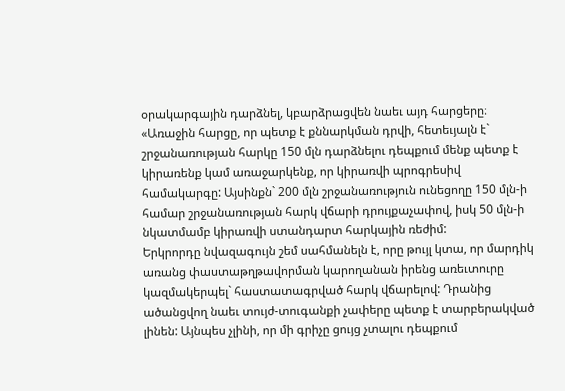օրակարգային դարձնել, կբարձրացվեն նաեւ այդ հարցերը։
«Առաջին հարցը, որ պետք է քննարկման դրվի, հետեւյալն է` շրջանառության հարկը 150 մլն դարձնելու դեպքում մենք պետք է կիրառենք կամ առաջարկենք, որ կիրառվի պրոգրեսիվ համակարգը: Այսինքն` 200 մլն շրջանառություն ունեցողը 150 մլն-ի համար շրջանառության հարկ վճարի դրույքաչափով, իսկ 50 մլն-ի նկատմամբ կիրառվի ստանդարտ հարկային ռեժիմ:
Երկրորդը նվազագույն շեմ սահմանելն է, որը թույլ կտա, որ մարդիկ առանց փաստաթղթավորման կարողանան իրենց առեւտուրը կազմակերպել` հաստատագրված հարկ վճարելով: Դրանից ածանցվող նաեւ տույժ-տուգանքի չափերը պետք է տարբերակված լինեն: Այնպես չլինի, որ մի գրիչը ցույց չտալու դեպքում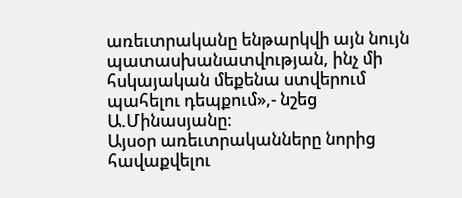առեւտրականը ենթարկվի այն նույն պատասխանատվության, ինչ մի հսկայական մեքենա ստվերում պահելու դեպքում»,- նշեց Ա.Մինասյանը։
Այսօր առեւտրականները նորից հավաքվելու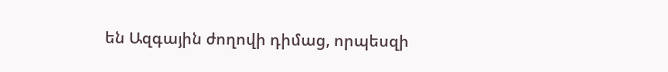են Ազգային ժողովի դիմաց, որպեսզի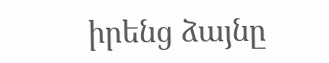իրենց ձայնը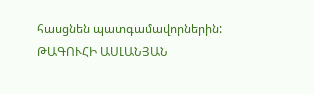հասցնեն պատգամավորներին:
ԹԱԳՈՒՀԻ ԱՍԼԱՆՅԱՆ